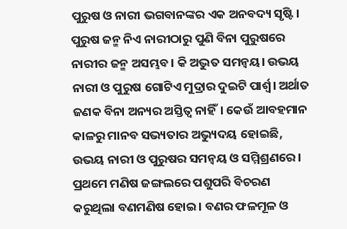ପୁରୁଷ ଓ ନାରୀ ଭଗବାନଙ୍କର ଏକ ଅନବଦ୍ୟ ସୃଷ୍ଟି। ପୁରୁଷ ଜନ୍ମ ନିଏ ନାରୀଠାରୁ ପୁଣି ବିନା ପୁରୁଷରେ ନାରୀର ଜନ୍ମ ଅସମ୍ଭବ। କି ଅଦ୍ଭୁତ ସମନ୍ବୟ। ଉଭୟ ନାରୀ ଓ ପୁରୁଷ ଗୋଟିଏ ମୁଦ୍ରାର ଦୁଇଟି ପାର୍ଶ୍ୱ। ଅର୍ଥାତ ଜଣକ ବିନା ଅନ୍ୟର ଅସ୍ତିତ୍ୱ ନାହିଁ। କେଉଁ ଆବହମାନ କାଳରୁ ମାନବ ସଭ୍ୟତାର ଅଭ୍ୟୁଦୟ ହୋଇଛି, ଉଭୟ ନାରୀ ଓ ପୁରୁଷର ସମନ୍ବୟ ଓ ସମ୍ମିଶ୍ରଣରେ। ପ୍ରଥମେ ମଣିଷ ଜଙ୍ଗଲରେ ପଶୁପରି ବିଚରଣ କରୁଥିଲା ବଣମଣିଷ ହୋଇ। ବଣର ଫଳମୂଳ ଓ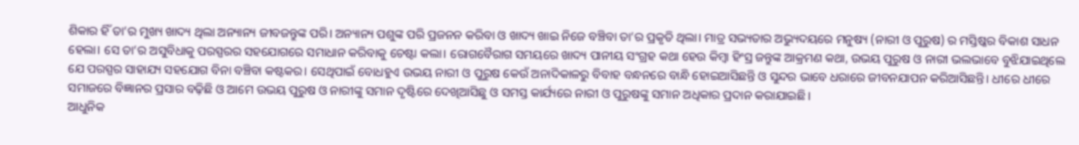ଶିକାର ହିଁ ତା’ର ମୁଖ୍ୟ ଖାଦ୍ୟ ଥିଲା ଅନ୍ୟାନ୍ୟ ଜୀବଜନ୍ତୁଙ୍କ ପରି। ଅନ୍ୟାନ୍ୟ ପଶୁଙ୍କ ପରି ପ୍ରଜନନ କରିବା ଓ ଖାଦ୍ୟ ଖାଇ ନିଜେ ବଞ୍ଚିବା ତା’ର ପ୍ରକୃତି ଥିଲା। ମାତ୍ର ସଭ୍ୟତାର ଅଭ୍ୟୁଦୟରେ ମନୁଷ୍ୟ (ନାରୀ ଓ ପୁରୁଷ) ର ମସ୍ତିଷ୍କର ବିକାଶ ସାଧନ ହେଲା। ସେ ତା’ର ଅସୁବିଧାକୁ ପରସ୍ପରର ସହଯୋଗରେ ସମାଧାନ କରିବାକୁ ଚେଷ୍ଟା କଲା। ରୋଗବୈରାଗ ସମୟରେ ଖାଦ୍ୟ ପାନୀୟ ସଂଗ୍ରହ କଥା ହେଉ କିମ୍ବା ହିଂସ୍ର ଜନ୍ତୁଙ୍କ ଆକ୍ରମଣ କଥା, ଉଭୟ ପୁରୁଷ ଓ ନାରୀ ଭଲଭାବେ ବୁଝିଯାଇଥିଲେ ଯେ ପରସ୍ପର ସାହାଯ୍ୟ ସହଯୋଗ ବିନା ବଞ୍ଚିବା କଷ୍ଟକର। ସେଥିପାଇଁ ବୋଧହୁଏ ଉଭୟ ନାରୀ ଓ ପୁରୁଷ କେଉଁ ଅନାଦିକାଳରୁ ବିବାହ ବନ୍ଧନରେ ବାନ୍ଧି ହୋଇଆସିଛନ୍ତି ଓ ସୁନ୍ଦର ଭାବେ ଧରାରେ ଜୀବନଯାପନ କରିଆସିଛନ୍ତି। ଧୀରେ ଧୀରେ ସମାଜରେ ବିଜ୍ଞାନର ପ୍ରସାର ବଢ଼ିଛି ଓ ଆମେ ଉଭୟ ପୁରୁଷ ଓ ନାରୀଙ୍କୁ ସମାନ ଦୃଷ୍ଟିରେ ଦେଖିଆସିଛୁ ଓ ସମସ୍ତ କାର୍ଯ୍ୟରେ ନାରୀ ଓ ପୁରୁଷଙ୍କୁ ସମାନ ଅଧିକାର ପ୍ରଦାନ କରାଯାଇଛି।
ଆଧୁନିକ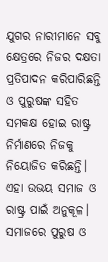ଯୁଗର ନାରୀମାନେ ସବୁ କ୍ଷେତ୍ରରେ ନିଜର ଦକ୍ଷତା ପ୍ରତିପାଦନ କରିପାରିଛନ୍ତି ଓ ପୁରୁଷଙ୍କ ସହିତ ସମକକ୍ଷ ହୋଇ ରାଷ୍ଟ୍ର ନିର୍ମାଣରେ ନିଜକୁ ନିୟୋଜିତ କରିଛନ୍ତି। ଏହା ଉଭୟ ସମାଜ ଓ ରାଷ୍ଟ୍ର ପାଇଁ ଅନୁକୂଳ। ସମାଜରେ ପୁରୁଷ ଓ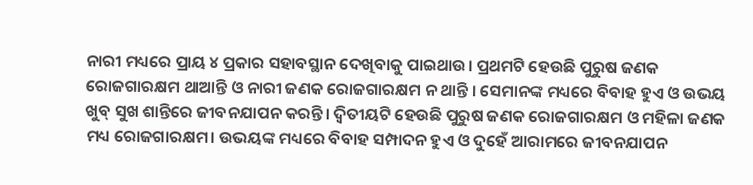ନାରୀ ମଧ୍ୟରେ ପ୍ରାୟ ୪ ପ୍ରକାର ସହାବସ୍ଥାନ ଦେଖିବାକୁ ପାଇଥାଉ। ପ୍ରଥମଟି ହେଉଛି ପୁରୁଷ ଜଣକ ରୋଜଗାରକ୍ଷମ ଥାଆନ୍ତି ଓ ନାରୀ ଜଣକ ରୋଜଗାରକ୍ଷମ ନ ଥାନ୍ତି । ସେମାନଙ୍କ ମଧ୍ୟରେ ବିବାହ ହୁଏ ଓ ଉଭୟ ଖୁବ୍ ସୁଖ ଶାନ୍ତିରେ ଜୀବନଯାପନ କରନ୍ତି। ଦ୍ୱିତୀୟଟି ହେଉଛି ପୁରୁଷ ଜଣକ ରୋଜଗାରକ୍ଷମ ଓ ମହିଳା ଜଣକ ମଧ୍ୟ ରୋଜଗାରକ୍ଷମ। ଉଭୟଙ୍କ ମଧ୍ୟରେ ବିବାହ ସମ୍ପାଦନ ହୁଏ ଓ ଦୁହେଁ ଆରାମରେ ଜୀବନଯାପନ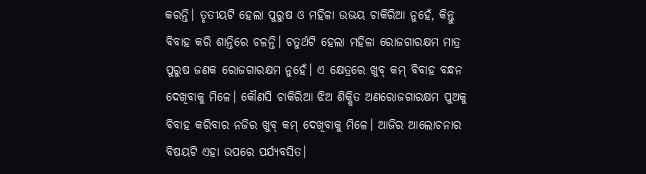କରନ୍ତି। ତୃତୀୟଟି ହେଲା ପୁରୁଷ ଓ ମହିଳା ଉଭୟ ଚାକିରିଆ ନୁହେଁ, କିନ୍ତୁ ବିବାହ କରି ଶାନ୍ତିରେ ଚଳନ୍ତି। ଚତୁର୍ଥଟି ହେଲା ମହିଳା ରୋଜଗାରକ୍ଷମ ମାତ୍ର ପୁରୁଷ ଜଣକ ରୋଜଗାରକ୍ଷମ ନୁହେଁ। ଏ କ୍ଷେତ୍ରରେ ଖୁବ୍ କମ୍ ବିବାହ ବନ୍ଧନ ଦେଖିବାକୁ ମିଳେ। କୌଣସି ଚାକିରିଆ ଝିଅ ଶିକ୍ଷିତ ଅଣରୋଜଗାରକ୍ଷମ ପୁଅକୁ ବିବାହ କରିବାର ନଜିର ଖୁବ୍ କମ୍ ଦେଖିବାକୁ ମିଳେ। ଆଜିର ଆଲୋଚନାର ବିଷୟଟି ଏହା ଉପରେ ପର୍ଯ୍ୟବସିତ।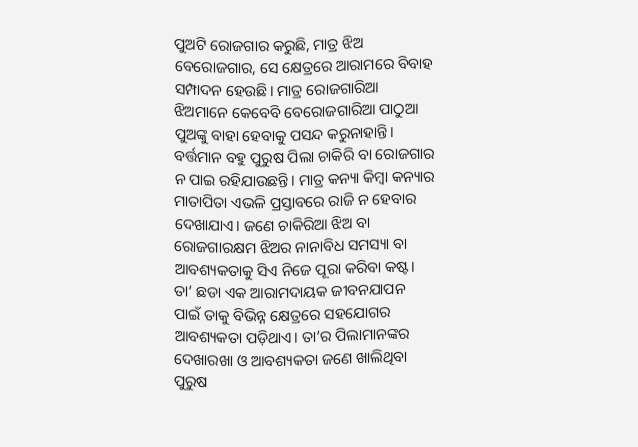ପୁଅଟି ରୋଜଗାର କରୁଛି, ମାତ୍ର ଝିଅ ବେରୋଜଗାର, ସେ କ୍ଷେତ୍ରରେ ଆରାମରେ ବିବାହ ସମ୍ପାଦନ ହେଉଛି। ମାତ୍ର ରୋଜଗାରିଆ ଝିଅମାନେ କେବେବି ବେରୋଜଗାରିଆ ପାଠୁଆ ପୁଅଙ୍କୁ ବାହା ହେବାକୁ ପସନ୍ଦ କରୁନାହାନ୍ତି। ବର୍ତ୍ତମାନ ବହୁ ପୁରୁଷ ପିଲା ଚାକିରି ବା ରୋଜଗାର ନ ପାଇ ରହିଯାଉଛନ୍ତି। ମାତ୍ର କନ୍ୟା କିମ୍ବା କନ୍ୟାର ମାତାପିତା ଏଭଳି ପ୍ରସ୍ତାବରେ ରାଜି ନ ହେବାର ଦେଖାଯାଏ। ଜଣେ ଚାକିରିଆ ଝିଅ ବା ରୋଜଗାରକ୍ଷମ ଝିଅର ନାନାବିଧ ସମସ୍ୟା ବା ଆବଶ୍ୟକତାକୁ ସିଏ ନିଜେ ପୂରା କରିବା କଷ୍ଟ। ତା’ ଛଡା ଏକ ଆରାମଦାୟକ ଜୀବନଯାପନ ପାଇଁ ତାକୁ ବିଭିନ୍ନ କ୍ଷେତ୍ରରେ ସହଯୋଗର ଆବଶ୍ୟକତା ପଡ଼ିଥାଏ। ତା’ର ପିଲାମାନଙ୍କର ଦେଖାରଖା ଓ ଆବଶ୍ୟକତା ଜଣେ ଖାଲିଥିବା ପୁରୁଷ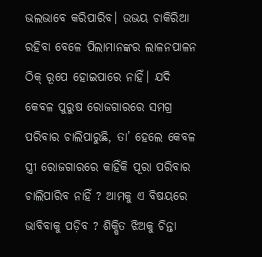ଭଲଭାବେ କରିପାରିବ। ଉଭୟ ଚାକିରିଆ ରହିବା ବେଳେ ପିଲାମାନଙ୍କର ଲାଳନପାଳନ ଠିକ୍ ରୂପେ ହୋଇପାରେ ନାହିଁ। ଯଦି କେବଳ ପୁରୁଷ ରୋଜଗାରରେ ସମଗ୍ର ପରିବାର ଚାଲିପାରୁଛି, ତା’ ହେଲେ କେବଳ ସ୍ତ୍ରୀ ରୋଜଗାରରେ କାହିଁକି ପୂରା ପରିବାର ଚାଲିପାରିବ ନାହିଁ ? ଆମକୁ ଏ ବିଷୟରେ ଭାବିବାକୁ ପଡ଼ିବ ? ଶିକ୍ଷିତ ଝିଅକୁ ଚିନ୍ତା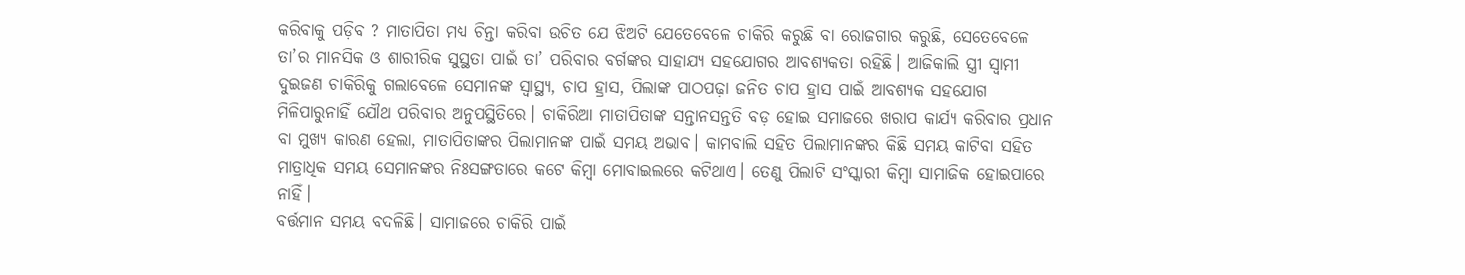କରିବାକୁ ପଡ଼ିବ ? ମାତାପିତା ମଧ୍ୟ ଚିନ୍ତା କରିବା ଉଚିତ ଯେ ଝିଅଟି ଯେତେବେଳେ ଚାକିରି କରୁଛି ବା ରୋଜଗାର କରୁଛି, ସେତେବେଳେ ତା’ର ମାନସିକ ଓ ଶାରୀରିକ ସୁସ୍ଥତା ପାଇଁ ତା’ ପରିବାର ବର୍ଗଙ୍କର ସାହାଯ୍ୟ ସହଯୋଗର ଆବଶ୍ୟକତା ରହିଛି। ଆଜିକାଲି ସ୍ତ୍ରୀ ସ୍ବାମୀ ଦୁଇଜଣ ଚାକିରିକୁ ଗଲାବେଳେ ସେମାନଙ୍କ ସ୍ବାସ୍ଥ୍ୟ, ଚାପ ହ୍ରାସ, ପିଲାଙ୍କ ପାଠପଢ଼ା ଜନିତ ଚାପ ହ୍ରାସ ପାଇଁ ଆବଶ୍ୟକ ସହଯୋଗ ମିଳିପାରୁନାହିଁ ଯୌଥ ପରିବାର ଅନୁପସ୍ଥିତିରେ। ଚାକିରିଆ ମାତାପିତାଙ୍କ ସନ୍ତାନସନ୍ତତି ବଡ଼ ହୋଇ ସମାଜରେ ଖରାପ କାର୍ଯ୍ୟ କରିବାର ପ୍ରଧାନ ବା ମୁଖ୍ୟ କାରଣ ହେଲା, ମାତାପିତାଙ୍କର ପିଲାମାନଙ୍କ ପାଇଁ ସମୟ ଅଭାବ। କାମବାଲି ସହିତ ପିଲାମାନଙ୍କର କିଛି ସମୟ କାଟିବା ସହିତ ମାତ୍ରାଧିକ ସମୟ ସେମାନଙ୍କର ନିଃସଙ୍ଗତାରେ କଟେ କିମ୍ବା ମୋବାଇଲରେ କଟିଥାଏ। ତେଣୁ ପିଲାଟି ସଂସ୍କାରୀ କିମ୍ବା ସାମାଜିକ ହୋଇପାରେ ନାହିଁ।
ବର୍ତ୍ତମାନ ସମୟ ବଦଳିଛି। ସାମାଜରେ ଚାକିରି ପାଇଁ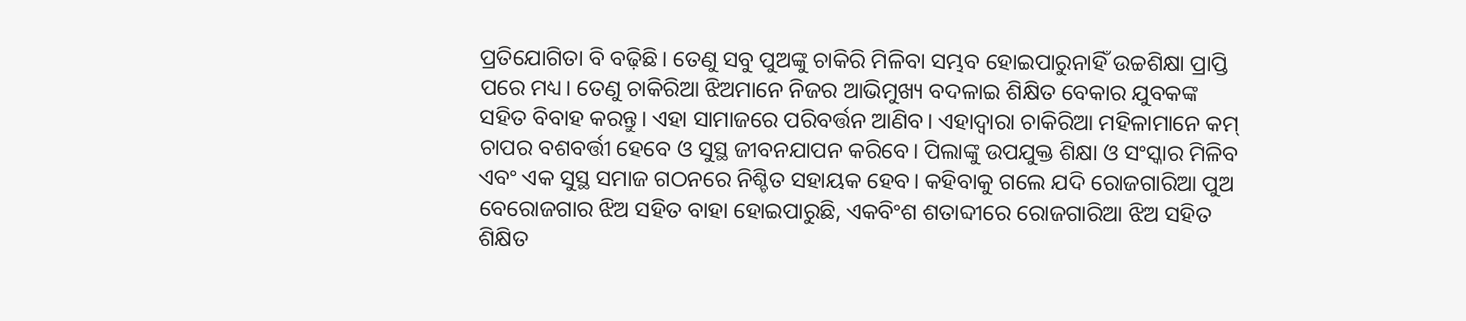ପ୍ରତିଯୋଗିତା ବି ବଢ଼ିଛି। ତେଣୁ ସବୁ ପୁଅଙ୍କୁ ଚାକିରି ମିଳିବା ସମ୍ଭବ ହୋଇପାରୁନାହିଁ ଉଚ୍ଚଶିକ୍ଷା ପ୍ରାପ୍ତି ପରେ ମଧ୍ୟ। ତେଣୁ ଚାକିରିଆ ଝିଅମାନେ ନିଜର ଆଭିମୁଖ୍ୟ ବଦଳାଇ ଶିକ୍ଷିତ ବେକାର ଯୁବକଙ୍କ ସହିତ ବିବାହ କରନ୍ତୁ। ଏହା ସାମାଜରେ ପରିବର୍ତ୍ତନ ଆଣିବ। ଏହାଦ୍ୱାରା ଚାକିରିଆ ମହିଳାମାନେ କମ୍ ଚାପର ବଶବର୍ତ୍ତୀ ହେବେ ଓ ସୁସ୍ଥ ଜୀବନଯାପନ କରିବେ। ପିଲାଙ୍କୁ ଉପଯୁକ୍ତ ଶିକ୍ଷା ଓ ସଂସ୍କାର ମିଳିବ ଏବଂ ଏକ ସୁସ୍ଥ ସମାଜ ଗଠନରେ ନିଶ୍ଚିତ ସହାୟକ ହେବ। କହିବାକୁ ଗଲେ ଯଦି ରୋଜଗାରିଆ ପୁଅ ବେରୋଜଗାର ଝିଅ ସହିତ ବାହା ହୋଇପାରୁଛି, ଏକବିଂଶ ଶତାବ୍ଦୀରେ ରୋଜଗାରିଆ ଝିଅ ସହିତ ଶିକ୍ଷିତ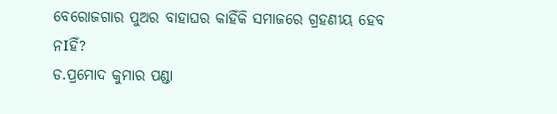ବେରୋଜଗାର ପୁଅର ବାହାଘର କାହିଁକି ସମାଜରେ ଗ୍ରହଣୀୟ ହେବ ନIହିଁ?
ଡ.ପ୍ରମୋଦ କୁମାର ପଣ୍ଡା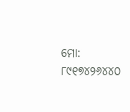ମୋ: ୮୯୧୭୪୨୬୪୪୦